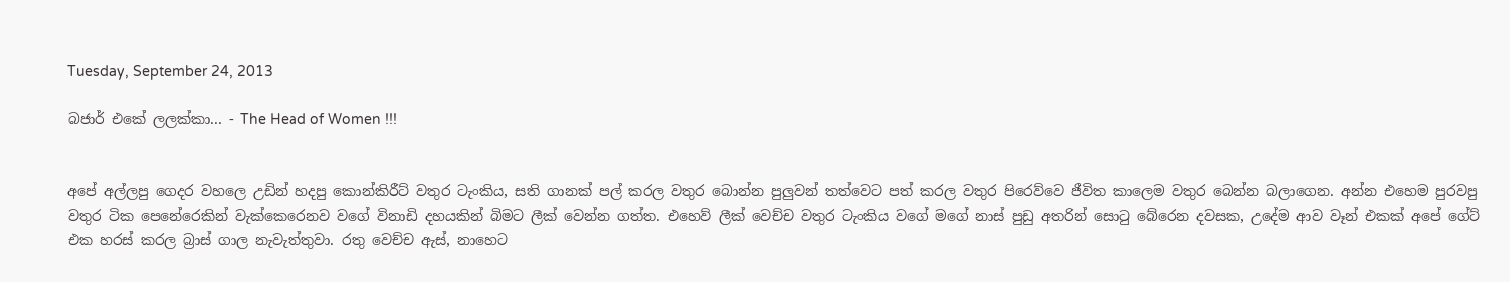Tuesday, September 24, 2013

බජාර් එකේ ලලක්කා... - The Head of Women !!!


අපේ අල්ලපු ගෙදර වහලෙ උඩින් හදපු කොන්කිරීට් වතුර ටැංකිය, සති ගානක් පල් කරල වතුර බොන්න පුලුවන් තත්වෙට පත් කරල වතුර පිරෙව්වෙ ජීවිත කාලෙම වතුර බෙන්න බලාගෙන. අන්න එහෙම පුරවපු වතුර ටික පෙනේරෙකින් වැක්කෙරෙනව වගේ විනාඩි දහයකින් බිමට ලීක් වෙන්න ගත්ත. එහෙව් ලීක් වෙච්ච වතුර ටැංකිය වගේ මගේ නාස් පුඩු අතරින් සොටු බේරෙන දවසක, උදේම ආව වෑන් එකක් අපේ ගේට් එක හරස් කරල බ්‍රාස් ගාල නැවැත්තුවා. රතු වෙච්ච ඇස්, නාහෙට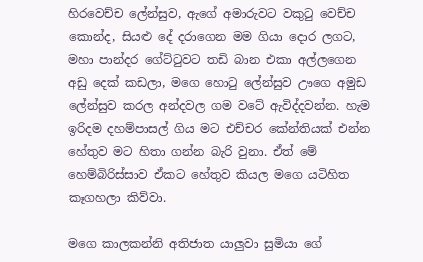හිරවෙච්ච ලේන්සුව, ඇගේ අමාරුවට වකුටු වෙච්ච කොන්ද, සියළු දේ දරාගෙන මම ගියා දොර ලගට, මහා පාන්දර ගේට්ටුවට තඩි බාන එකා අල්ලගෙන අඩු දෙක් කඩලා, මගෙ හොටු ලේන්සුව ඌගෙ අමුඩ ලේන්සුව කරල අන්දවල ගම වටේ ඇවිද්දවන්න. හැම ඉරිදම දහම්පාසල් ගිය මට එච්චර කේන්තියක් එන්න හේතුව මට හිතා ගන්න බැරි වුනා. ඒත් මේ හෙම්බිරිස්සාව ඒකට හේතුව කියල මගෙ යටිහිත කෑගහලා කිව්වා.

මගෙ කාලකන්නි අතිජාත යාලුවා සුමියා ගේ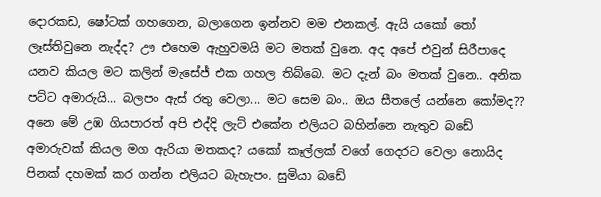දොරකඩ, ෂෝටක් ගහගෙන, බලාගෙන ඉන්නව මම එනකල්. ඇයි යකෝ තෝ ලෑස්තිවුනෙ නැද්ද? ඌ එහෙම ඇහුවමයි මට මතක් වුනෙ. අද අපේ එවුන් සිරීපාදෙ යනව කියල මට කලින් මැසේජ් එක ගහල තිබ්බෙ. මට දැන් බං මතක් වුනෙ.. අනික පට්ට අමාරුයි... බලපං ඇස් රතු වෙලා... මට සෙම බං.. ඔය සීතලේ යන්නෙ කෝමද?? අනෙ මේ උඹ ගියපාරත් අපි එද්දි ලැට් එකේන එලියට බහින්නෙ නැතුව බඩේ අමාරුවක් කියල මග ඇරියා මතකද? යකෝ කෑල්ලක් වගේ ගෙදරට වෙලා නොයිද පිනක් දහමක් කර ගන්න එලියට බැහැපං. සුමියා බඩේ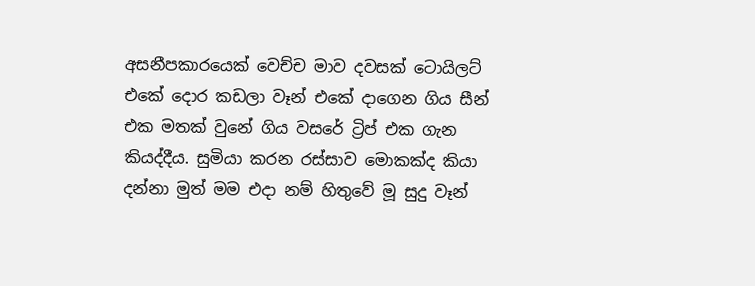අසනීපකාරයෙක් වෙච්ච මාව දවසක් ටොයිලට් එකේ දොර කඩලා වෑන් එකේ දාගෙන ගිය සීන් එක මතක් වුනේ ගිය වසරේ ට්‍රිප් එක ගැන කියද්දීය. සුමියා කරන රස්සාව මොකක්ද කියා දන්නා මුත් මම එදා නම් හිතුවේ මූ සුදු වෑන්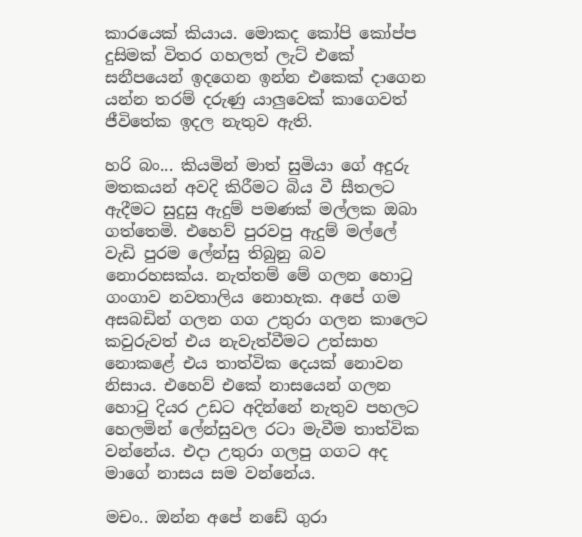කාරයෙක් කියාය. මොකද කෝපි කෝප්ප දුසිමක් විතර ගහලත් ලැට් එකේ සනීපයෙන් ඉදගෙන ඉන්න එකෙක් දාගෙන යන්න තරම් දරුණු යාලුවෙක් කාගෙවත් ජීවිතේක ඉදල නැතුව ඇති.

හරි බං... කියමින් මාත් සුමියා ගේ අදුරු මතකයන් අවදි කිරීමට බිය වී සීතලට ඇදීමට සුදුසු ඇදුම් පමණක් මල්ලක ඔබා ගත්තෙමි. එහෙව් පුරවපු ඇදුම් මල්ලේ වැඩි පුරම ලේන්සු තිබුනු බව නොරහසක්ය. නැත්තම් මේ ගලන හොටු ගංගාව නවතාලිය නොහැක. අපේ ගම අසබඩින් ගලන ගග උතුරා ගලන කාලෙට කවුරුවත් එය නැවැත්වීමට උත්සාහ නොකළේ එය තාත්වික දෙයක් නොවන නිසාය. එහෙව් එකේ නාසයෙන් ගලන හොටු දියර උඩට අදින්නේ නැතුව පහලට හෙලමින් ලේන්සුවල රටා මැවීම තාත්වික වන්නේය. එදා උතුරා ගලපු ගගට අද මාගේ නාසය සම වන්නේය.

මචං.. ඔන්න අපේ නඩේ ගුරා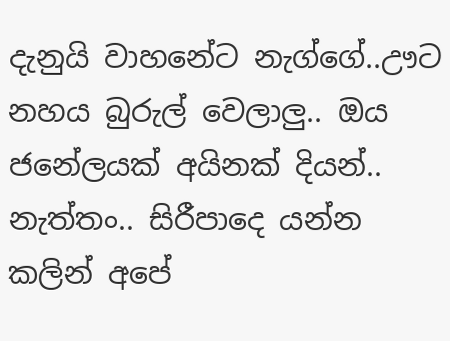දැනුයි වාහනේට නැග්ගේ..ඌට නහය බුරුල් වෙලාලු.. ඔය ජනේලයක් අයිනක් දියන්.. නැත්තං.. සිරීපාදෙ යන්න කලින් අපේ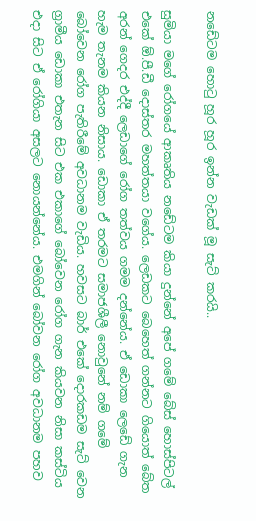නඩේටම හොටු හූර හූර ඉන්න වැඩක් මූ සැට් කරයි..

සුමියා මගේ රෝගයේ ආකෘතිය නඩේටම කියා දුන්නේ අපේ ගමේ බේස් හොස්පිටල් එකේ ඕ.පී.ඩී දොස්තර මහත්තයා වගේය. ලෙඩකට බෙහෙත් ගන්නට ගියොත් බේත අරන් ගෙදර එද්දී ලෙඩාගේ රෝග තත්වය ගමම දන්නේය. ඒ ඩොකා ලෙඩේ ගැන හැම තැනම කියන නිසාය. ඩොකා ඒ තරමට සමාජශීලී නොවුනේ නම් ගමේ බෝවෙන රෝග පැතිරීමේ අවධානම වැඩිය. හවසට බාර් එකේ දොරකඩම සැට් වෙන ග්‍රාමීය ඩොකා එතැන සිට එක එකාගේ බෝවෙන රෝග ගැන කියවන නිසා කස්ටිය එදා සිට ඒ රෝගියා අසලට නොයන්නේය. එමගින් බෝවන රෝග අවධානම පහව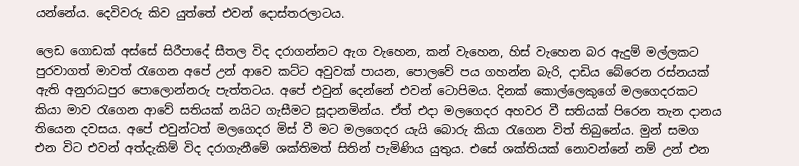යන්නේය. දෙවිවරු කිව යුත්තේ එවන් දොස්තරලාටය.

ලෙඩ ගොඩක් අස්සේ සිරීපාදේ සීතල විද දරාගන්නට ඇග වැහෙන, කන් වැහෙන, හිස් වැහෙන බර ඇදුම් මල්ලකට පුරවාගත් මාවත් රැගෙන අපේ උන් ආවෙ කට්ට අවුවක් පායන, පොලවේ පය ගහන්න බැරි, දාඩිය බේරෙන රස්නයක් ඇති අනුරාධපුර පොලොන්නරු පැත්තටය. අපේ එවුන් දෙන්නේ එවන් ටොපිමය. දිනක් කොල්ලෙකුගේ මලගෙදරකට කියා මාව රැගෙන ආවේ සතියක් නයිට ගැසීමට සූදානමින්ය. ඒත් එදා මලගෙදර අහවර වී සතියක් පිරෙන තැන දානය තියෙන දවසය. අපේ එවුන්ටත් මලගෙදර මිස් වී මට මලගෙදර යැයි බොරු කියා රැගෙන විත් තිබුනේය. මුන් සමග එන විට එවන් අත්දැකිම් විද දරාගැනීමේ ශක්තිමත් සිතින් පැමිණිය යුතුය. එසේ ශක්තියක් නොවන්නේ නම් උන් එන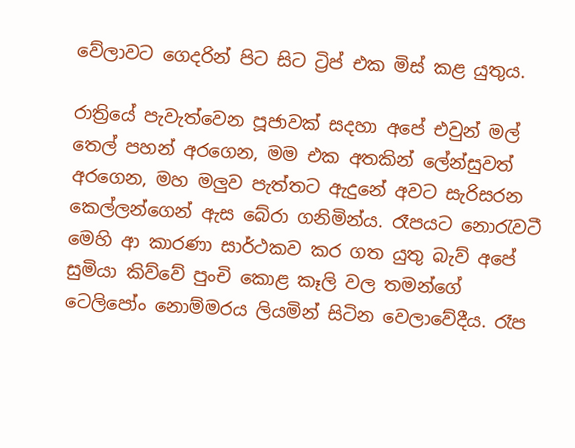වේලාවට ගෙදරින් පිට සිට ට්‍රිප් එක මිස් කළ යුතුය.

රාත්‍රියේ පැවැත්වෙන පූජාවක් සදහා අපේ එවුන් මල් තෙල් පහන් අරගෙන, මම එක අතකින් ලේන්සුවත් අරගෙන, මහ මලුව පැත්තට ඇදුනේ අවට සැරිසරන කෙල්ලන්ගෙන් ඇස බේරා ගනිමින්ය. රෑපයට නොරැවටී මෙහි ආ කාරණා සාර්ථකව කර ගත යුතු බැව් අපේ සුමියා කිව්වේ පුංචි කොළ කෑලි වල තමන්ගේ ටෙලිපෝං නොම්මරය ලියමින් සිටින වෙලාවේදීය. රෑප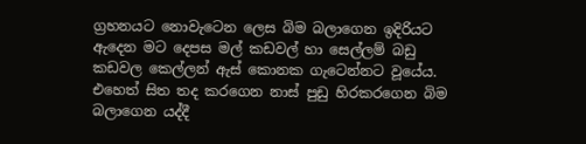ග්‍රහනයට නොවැටෙන ලෙස බිම බලාගෙන ඉදිරියට ඇදෙන මට දෙපස මල් කඩවල් හා සෙල්ලම් බඩු කඩවල කෙල්ලන් ඇස් කොනක ගැටෙන්නට වූයේය. එහෙත් සිත තද කරගෙන නාස් පුඩු හිරකරගෙන බිම බලාගෙන යද්දී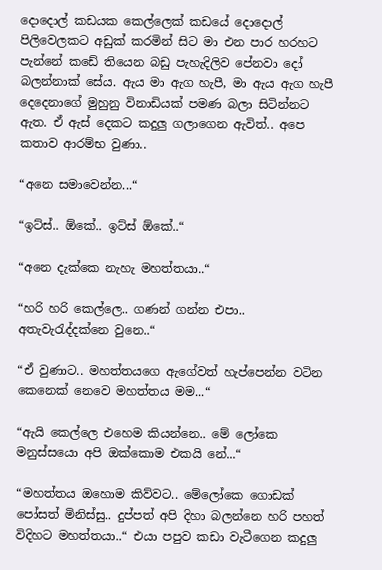දොදොල් කඩයක කෙල්ලෙක් කඩයේ දොදොල් පිලිවෙලකට අඩුක් කරමින් සිට මා එන පාර හරහට පැන්නේ කඩේ තියෙන බඩු පැහැදිලිව පේනවා දෝ බලන්නාක් සේය. ඇය මා ඇග හැපී, මා ඇය ඇග හැපී දෙදෙනාගේ මුහුනු විනාඩියක් පමණ බලා සිටින්නට ඇත. ඒ ඇස් දෙකට කදුලු ගලාගෙන ඇවිත්.. අපෙ කතාව ආරම්භ වුණා..

“අනෙ සමාවෙන්න...“

“ඉට්ස්.. ඕකේ.. ඉට්ස් ඕකේ..“

“අනෙ දැක්කෙ නැහැ මහත්තයා..“

“හරි හරි කෙල්ලෙ.. ගණන් ගන්න එපා.. අතැවැරැද්දක්නෙ වුනෙ..“

“ඒ වුණාට.. මහත්තයගෙ ඇගේවත් හැප්පෙන්න වටින කෙනෙක් නෙවෙ මහත්තය මම...“

“ඇයි කෙල්ලෙ එහෙම කියන්නෙ.. මේ ලෝකෙ මනුස්සයො අපි ඔක්කොම එකයි නේ...“

“මහත්තය ඔහොම කිව්වට.. මේලෝකෙ ගොඩක් පෝසත් මිනිස්සු.. දුප්පත් අපි දිහා බලන්නෙ හරි පහත් විදිහට මහත්තයා..“ එයා පපුව කඩා වැටීගෙන කදුලු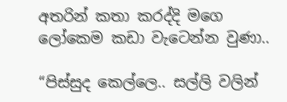අතරින් කතා කරද්දි මගෙ ලෝකෙම කඩා වැටෙන්න වුණා..

“පිස්සුද කෙල්ලෙ.. සල්ලි වලින්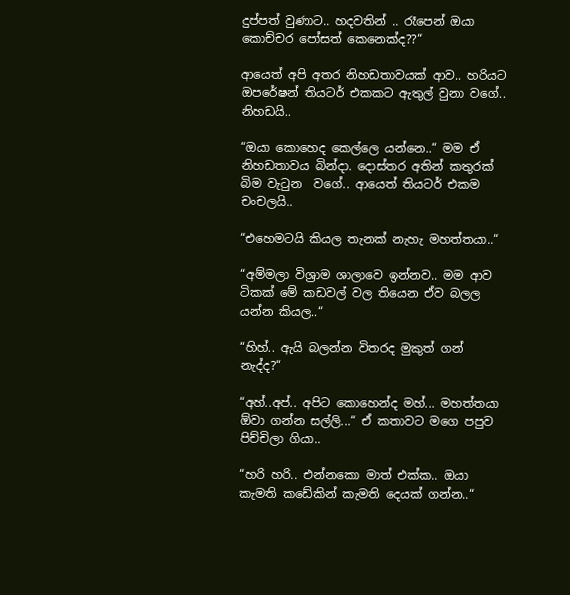දුප්පත් වුණාට.. හදවතින් .. රෑපෙන් ඔයා කොච්චර පෝසත් කෙනෙක්ද??“

ආයෙත් අපි අතර නිහඩතාවයක් ආව.. හරියට ඔපරේෂන් තියටර් එකකට ඇතුල් වුනා වගේ.. නිහඩයි..

“ඔයා කොහෙද කෙල්ලෙ යන්නෙ..“ මම ඒ නිහඩතාවය බින්දා. දොස්තර අතින් කතුරක් බිම වැටුන  වගේ.. ආයෙත් තියටර් එකම චංචලයි..

“එහෙමටයි කියල තැනක් නැහැ මහත්තයා..“

“අම්මලා විශ්‍රාම ශාලාවෙ ඉන්නව.. මම ආව ටිකක් මේ කඩවල් වල තියෙන ඒව බලල යන්න කියල..“

“හිහ්.. ඇයි බලන්න විතරද මුකුත් ගන් නැද්ද?“

“අහ්..අප්.. අපිට කොහෙන්ද මහ්... මහත්තයා ඕවා ගන්න සල්ලි...“ ඒ කතාවට මගෙ පපුව පිච්චිලා ගියා..

“හරි හරි.. එන්නකො මාත් එක්ක.. ඔයා කැමති කඩේකින් කැමති දෙයක් ගන්න..“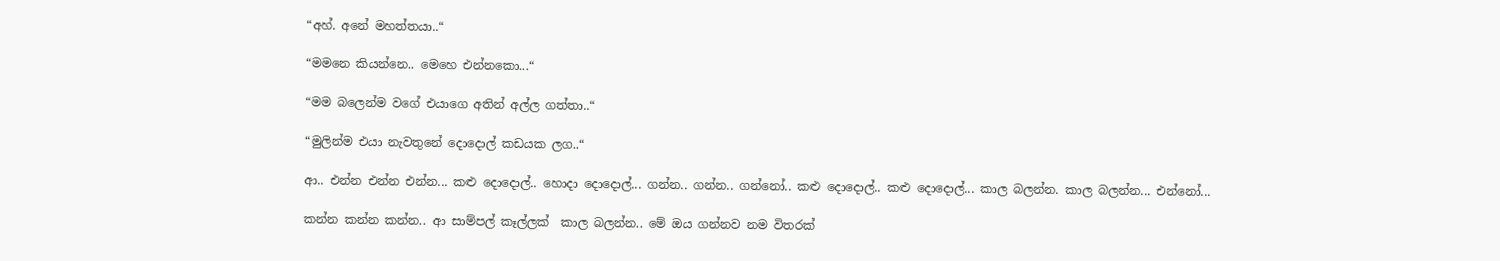“අහ්. අනේ මහත්තයා..“

“මමනෙ කියන්නෙ.. මෙහෙ එන්නකො...“

“මම බලෙන්ම වගේ එයාගෙ අතින් අල්ල ගත්තා..“

“මුලින්ම එයා නැවතුනේ දොදොල් කඩයක ලග..“

ආ.. එන්න එන්න එන්න... කළු දොදොල්.. හොදා දොදොල්... ගන්න.. ගන්න.. ගන්නෝ.. කළු දොදොල්.. කළු දොදොල්... කාල බලන්න. කාල බලන්න... එන්නෝ...

කන්න කන්න කන්න.. ආ සාම්පල් කෑල්ලක්  කාල බලන්න.. මේ ඔය ගන්නව නම විතරක්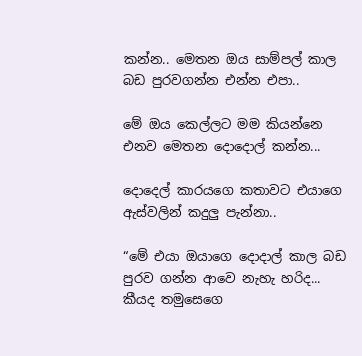කන්න.. මෙතන ඔය සාම්පල් කාල බඩ පුරවගන්න එන්න එපා..

මේ ඔය කෙල්ලට මම කියන්නෙ එනව මෙතන දොදොල් කන්න...

දොදෙල් කාරයගෙ කතාවට එයාගෙ ඇස්වලින් කදුලු පැන්නා..

“මේ එයා ඔයාගෙ දොදාල් කාල බඩ පුරව ගන්න ආවෙ නැහැ හරිද... කීයද තමුසෙගෙ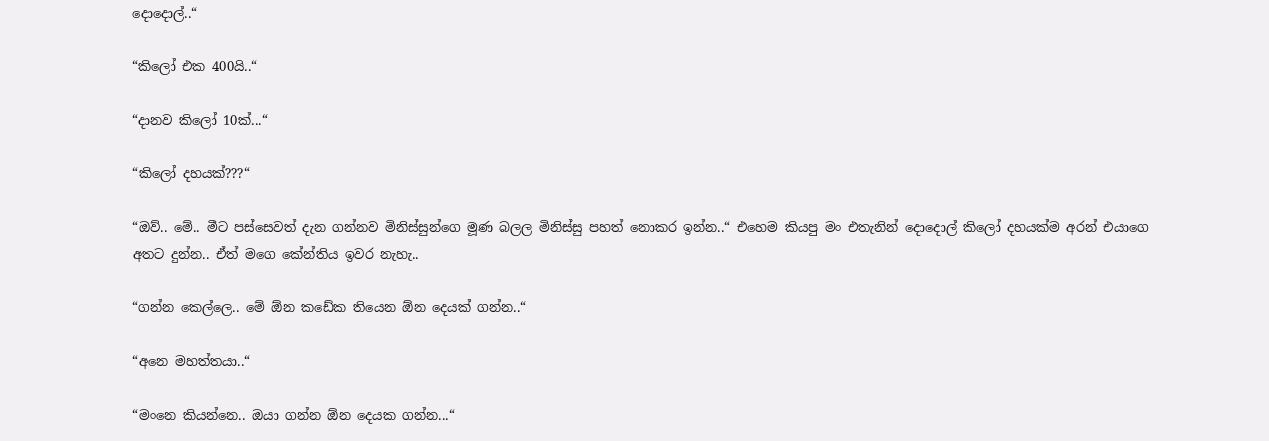දොදොල්..“

“කිලෝ එක 400යි..“

“දානව කිලෝ 10ක්...“

“කිලෝ දහයක්???“

“ඔව්.. මේ.. මීට පස්සෙවත් දැන ගන්නව මිනිස්සුන්ගෙ මූණ බලල මිනිස්සු පහත් නොකර ඉන්න..“ එහෙම කියපු මං එතැනින් දොදොල් කිලෝ දහයක්ම අරන් එයාගෙ අතට දුන්න.. ඒත් මගෙ කේන්තිය ඉවර නැහැ..

“ගන්න කෙල්ලෙ.. මේ ඕන කඩේක තියෙන ඕන දෙයක් ගන්න..“

“අනෙ මහත්තයා..“

“මංනෙ කියන්නෙ.. ඔයා ගන්න ඕන දෙයක ගන්න...“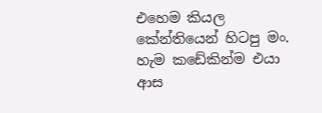එහෙම කියල කේන්තියෙන් හිටපු මං. හැම කඩේකින්ම එයා ආස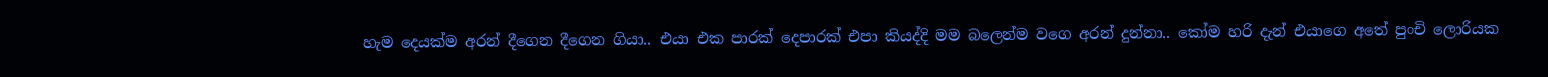හැම දෙයක්ම අරන් දීගෙන දීගෙන ගියා.. එයා එක පාරක් දෙපාරක් එපා කියද්දි මම බලෙන්ම වගෙ අරන් දුන්නා.. කෝම හරි දැන් එයාගෙ අතේ පුංචි ලොරියක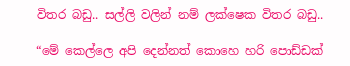විතර බඩු.. සල්ලි වලින් නම් ලක්ෂෙක විතර බඩු..

“මේ කෙල්ලෙ අපි දෙන්නත් කොහෙ හරි පොඩ්ඩක්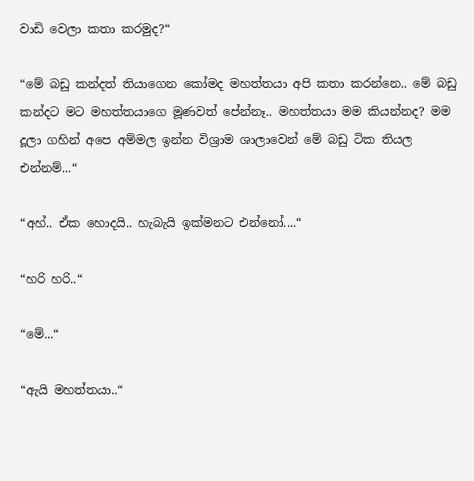වාඩි වෙලා කතා කරමුද?“

“මේ බඩු කන්දත් තියාගෙන කෝමද මහත්තයා අපි කතා කරන්නෙ.. මේ බඩු කන්දට මට මහත්තයාගෙ මූණවත් පේන්නෑ.. මහත්තයා මම කියන්නද? මම දූලා ගහින් අපෙ අම්මල ඉන්න විශ්‍රාම ශාලාවෙන් මේ බඩු ටික තියල එන්නම්...“

“අහ්.. ඒක හොදයි.. හැබැයි ඉක්මනට එන්නෝ....“

“හරි හරි..“

“මේ...“

“ඇයි මහත්තයා..“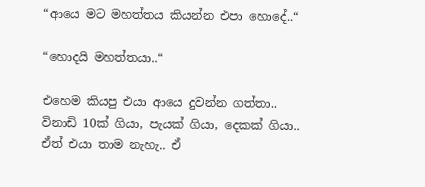“ආයෙ මට මහත්තය කියන්න එපා හොදේ..“

“හොදයි මහත්තයා..“

එහෙම කියපු එයා ආයෙ දුවන්න ගත්තා.. විනාඩි 10ක් ගියා, පැයක් ගියා, දෙකක් ගියා.. ඒත් එයා තාම නැහැ.. ඒ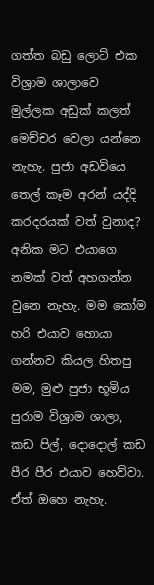ගත්ත බඩු ලොට් එක විශ්‍රාම ශාලාවෙ මුල්ලක අඩුක් කලත් මෙච්චර වෙලා යන්නෙ නැහැ. පුජා අඩවියෙ තෙල් කෑම අරන් යද්දි කරදරයක් වත් වුනාද? අනික මට එයාගෙ නමක් වත් අහගන්න වුනෙ නැහැ. මම කෝම හරි එයාව හොයා ගන්නව කියල හිතපු මම, මුළු පුජා භූමිය පුරාම විශ්‍රාම ශාලා, කඩ පිල්, දොදොල් කඩ පීර පීර එයාව හෙව්වා. ඒත් ඔහෙ නැහැ.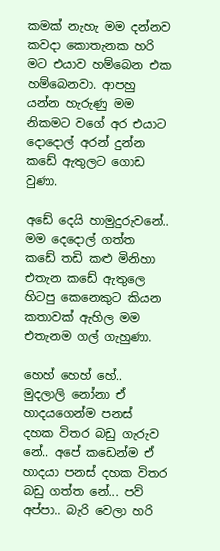කමක් නැහැ මම දන්නව කවදා කොතැනක හරි මට එයාව හම්බෙන එක හම්බෙනවා. ආපහු යන්න හැරුණු මම නිකමට වගේ අර එයාට දොදොල් අරන් දුන්න කඩේ ඇතුලට ගොඩ වුණා.

අඩේ දෙයි හාමුදුරුවනේ.. මම දෙදොල් ගත්ත කඩේ තඩි කළු මිනිහා එතැන කඩේ ඇතුලෙ හිටපු කෙනෙකුට කියන කතාවක් ඇහිල මම එතැනම ගල් ගැහුණා.

හෙහ් හෙහ් හේ.. මුදලාලි නෝනා ඒ හාදයගෙන්ම පනස් දහක විතර බඩු ගැරුව නේ.. අපේ කඩෙන්ම ඒ හාදයා පනස් දහක විතර බඩු ගත්ත නේ... පව් අප්පා.. බැරි වෙලා හරි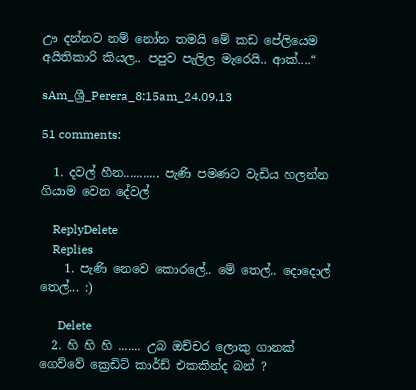ඌ දන්නව නම් නෝන තමයි මේ කඩ පේලියෙම අයිතිකාරි කියල.. පපුව පැලිල මැරෙයි.. ආක්....“

sAm_ශ්‍රී_Perera_8:15am_24.09.13

51 comments:

  1. දවල් හීන........... පැණි පමණට වැඩිය හලන්න ගියාම වෙන දේවල්

    ReplyDelete
    Replies
    1. පැණි නෙවෙ කොරලේ.. මේ තෙල්.. දොදොල් තෙල්... :)

      Delete
  2. හි හි හි ....... උබ ඔච්චර ලොකු ගානක් ගෙව්වේ ක්‍රෙඩිට් කාර්ඩ් එකකින්ද බන් ?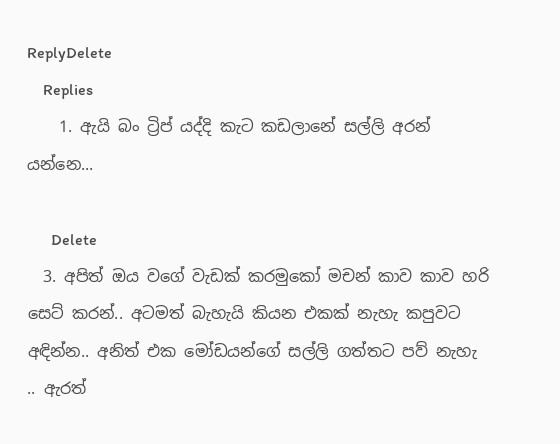ReplyDelete
    Replies
    1. ඇයි බං ට්‍රිප් යද්දි කැට කඩලානේ සල්ලි අරන් යන්නෙ...

      Delete
  3. අපිත් ඔය වගේ වැඩක් කරමුකෝ මචන් කාව කාව හරි සෙට් කරන්.. අටමත් බැහැයි කියන එකක් නැහැ කපුවට අඳින්න.. අනිත් එක මෝඩයන්ගේ සල්ලි ගත්තට පව් නැහැ .. ඇරත්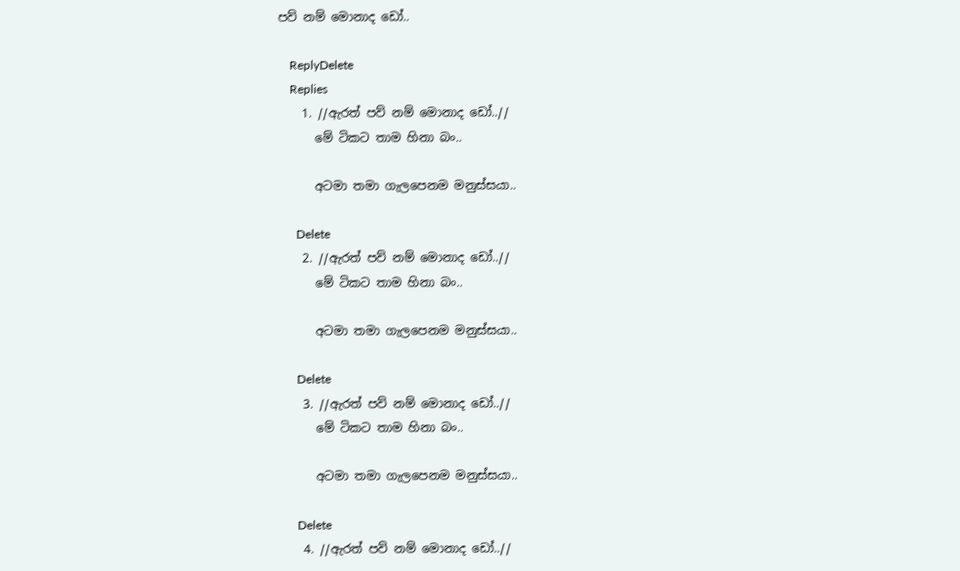පව් නම් මොනාද ඩෝ..

    ReplyDelete
    Replies
    1. //ඇරත් පව් නම් මොනාද ඩෝ..//
      මේ ටිකට තාම හිනා බං..

      අටමා තමා ගැලපෙනම මනුස්සයා..

      Delete
    2. //ඇරත් පව් නම් මොනාද ඩෝ..//
      මේ ටිකට තාම හිනා බං..

      අටමා තමා ගැලපෙනම මනුස්සයා..

      Delete
    3. //ඇරත් පව් නම් මොනාද ඩෝ..//
      මේ ටිකට තාම හිනා බං..

      අටමා තමා ගැලපෙනම මනුස්සයා..

      Delete
    4. //ඇරත් පව් නම් මොනාද ඩෝ..//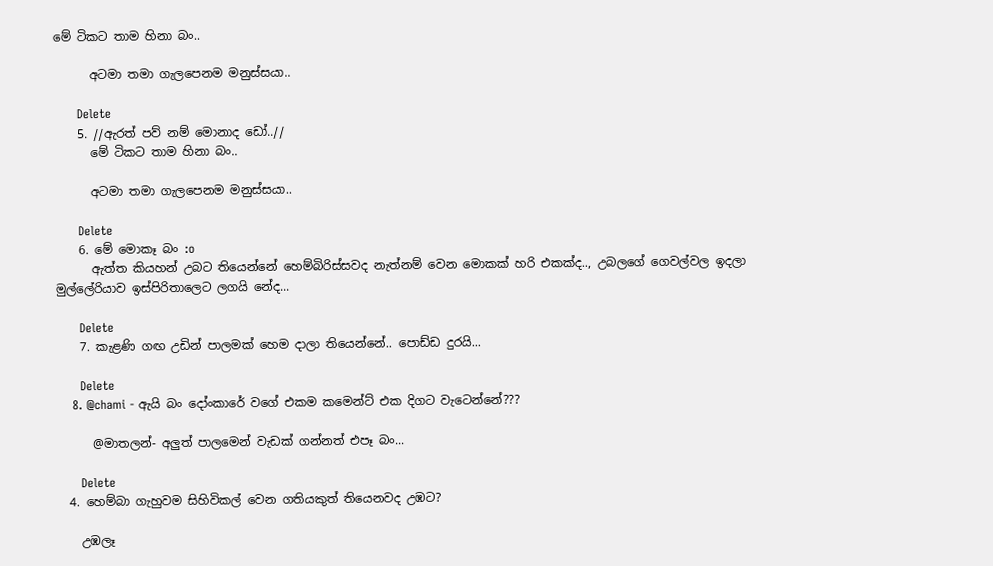මේ ටිකට තාම හිනා බං..

      අටමා තමා ගැලපෙනම මනුස්සයා..

      Delete
    5. //ඇරත් පව් නම් මොනාද ඩෝ..//
      මේ ටිකට තාම හිනා බං..

      අටමා තමා ගැලපෙනම මනුස්සයා..

      Delete
    6. මේ මොකෑ බං :o
      ඇත්ත කියහන් උබට තියෙන්නේ හෙම්බිරිස්සවද නැත්නම් වෙන මොකක් හරි එකක්ද.., උබලගේ ගෙවල්වල ඉදලා මුල්ලේරියාව ඉස්පිරිතාලෙට ලගයි නේද...

      Delete
    7. කැළණි ගඟ උඩින් පාලමක් හෙම දාලා තියෙන්නේ.. පොඩ්ඩ දුරයි...

      Delete
    8. @chami - ඇයි බං දෝංකාරේ වගේ එකම කමෙන්ට් එක දිගට වැටෙන්නේ???

      @මාතලන්- අලුත් පාලමෙන් වැඩක් ගන්නත් එපෑ බං...

      Delete
  4. හෙම්බා ගැහුවම සිහිවිකල් වෙන ගතියකුත් තියෙනවද උඹට?

    උඹලෑ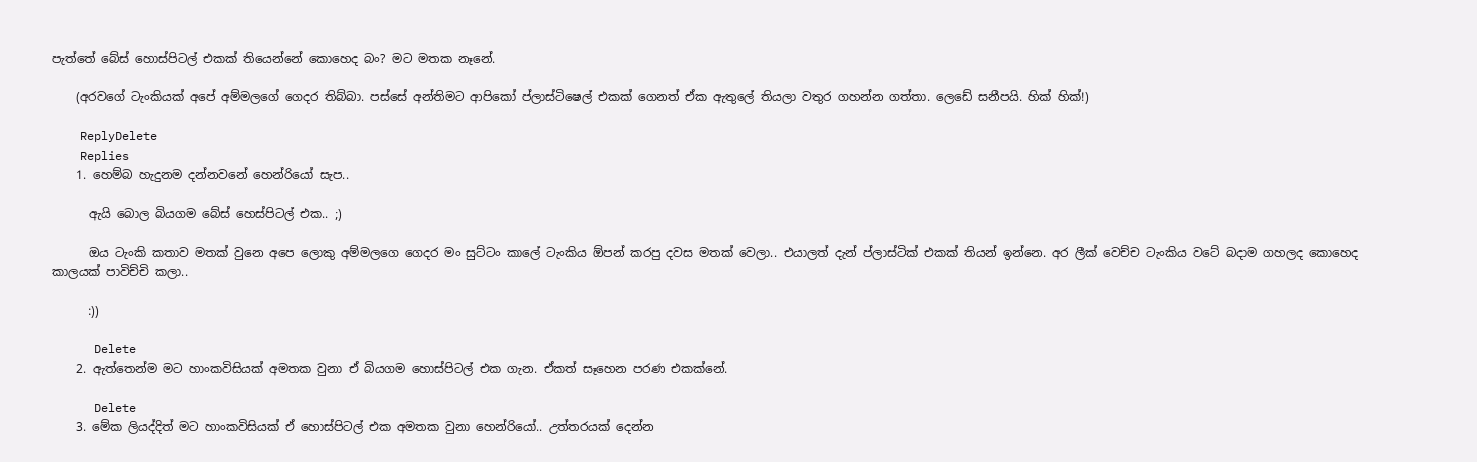පැත්තේ බේස් හොස්පිටල් එකක් තියෙන්නේ කොහෙද බං? මට මතක නෑනේ.

    (අරවගේ ටැංකියක් අපේ අම්මලගේ ගෙදර තිබ්බා. පස්සේ අන්තිමට ආපිකෝ ප්ලාස්ටිෂෙල් එකක් ගෙනත් ඒක ඇතුලේ තියලා වතුර ගහන්න ගත්තා. ලෙඩේ සනීපයි. හික් හික්!)

    ReplyDelete
    Replies
    1. හෙම්බ හැදුනම දන්නවනේ හෙන්රියෝ සැප..

      ඇයි බොල බියගම බේස් හෙස්පිටල් එක.. ;)

      ඔය ටැංකි කතාව මතක් වුනෙ අපෙ ලොකු අම්මලගෙ ගෙදර මං සුට්ටං කාලේ ටැංකිය ඕපන් කරපු දවස මතක් වෙලා.. එයාලත් දැන් ප්ලාස්ටික් එකක් තියන් ඉන්නෙ. අර ලීක් වෙච්ච ටැංකිය වටේ බදාම ගහලද කොහෙද කාලයක් පාවිච්චි කලා..

      :))

      Delete
    2. ඇත්තෙන්ම මට හාංකවිසියක් අමතක වුනා ඒ බියගම හොස්පිටල් එක ගැන. ඒකත් සෑහෙන පරණ එකක්නේ.

      Delete
    3. මේක ලියද්දිත් මට හාංකවිසියක් ඒ හොස්පිටල් එක අමතක වුනා හෙන්රියෝ.. උත්තරයක් දෙන්න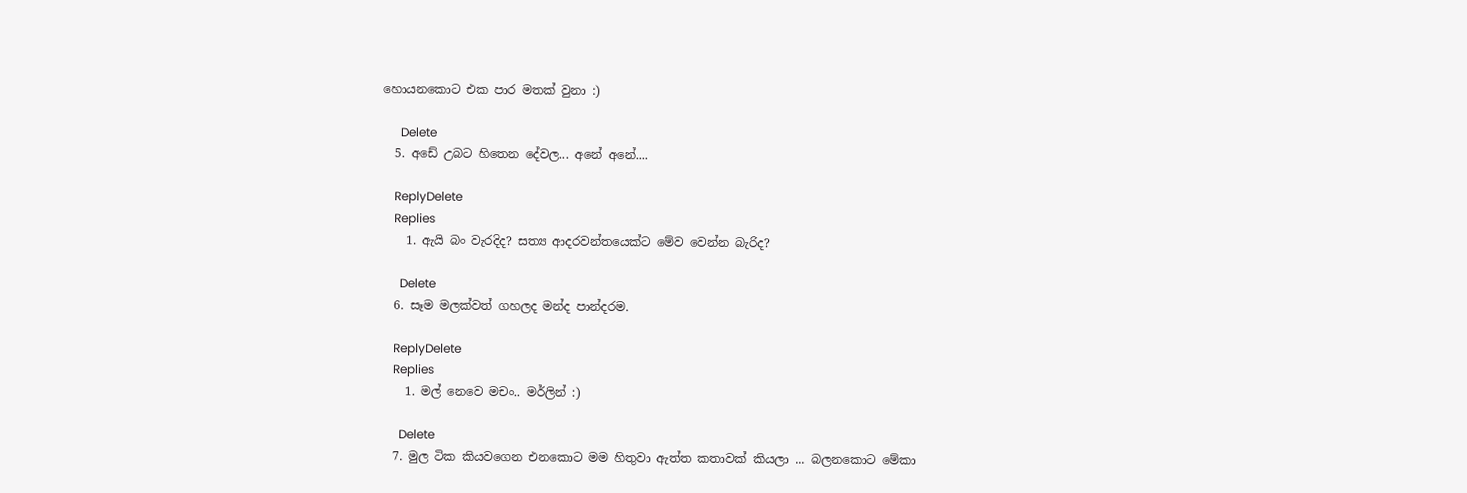හොයනකොට එක පාර මතක් වුනා :)

      Delete
  5. අඩේ උබට හිතෙන දේවල... අනේ අනේ....

    ReplyDelete
    Replies
    1. ඇයි බං වැරදිද? සත්‍ය ආදරවන්තයෙක්ට මේව වෙන්න බැරිද?

      Delete
  6. සෑම මලක්වත් ගහලද මන්ද පාන්දරම.

    ReplyDelete
    Replies
    1. මල් නෙවෙ මචං.. මර්ලින් :)

      Delete
  7. මුල ටික කියවගෙන එනකොට මම හිතුවා ඇත්ත කතාවක් කියලා ... බලනකොට මේකා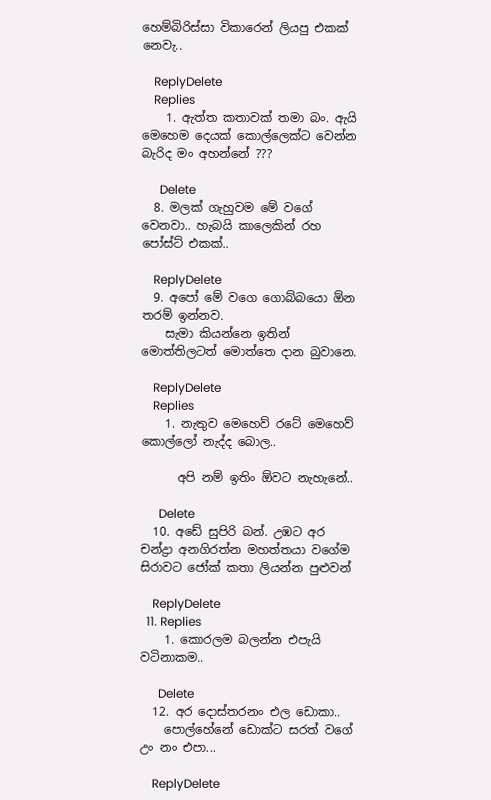හෙම්බිරිස්සා විකාරෙන් ලියපු එකක් නෙවැ..

    ReplyDelete
    Replies
    1. ඇත්ත කතාවක් තමා බං. ඇයි මෙහෙම දෙයක් කොල්ලෙක්ට වෙන්න බැරිද මං අහන්නේ ???

      Delete
  8. මලක් ගැහුවම මේ වගේ වෙනවා.. හැබයි කාලෙකින් රහ පෝස්ට් එකක්..

    ReplyDelete
  9. අපෝ මේ වගෙ ගොබ්බයො ඕන තරම් ඉන්නව.
    සැමා කියන්නෙ ඉතින් මොත්තිලටත් මොත්තෙ දාන බුවානෙ.

    ReplyDelete
    Replies
    1. නැතුව මෙහෙව් රටේ මෙහෙව් කොල්ලෝ නැද්ද බොල..

      අපි නම් ඉතිං ඕවට නැහැනේ..

      Delete
  10. අඩේ සුපිරි බන්. උඹට අර චන්ද්‍රා අනගිරත්න මහත්තයා වගේම සිරාවට ජෝක් කතා ලියන්න පුළුවන්

    ReplyDelete
  11. Replies
    1. කොරලම බලන්න එපැයි වටිනාකම..

      Delete
  12. අර දොස්තරනං එල ඩොකා..
    පොල්හේනේ ඩොක්ට සරත් වගේ උං නං එපා...

    ReplyDelete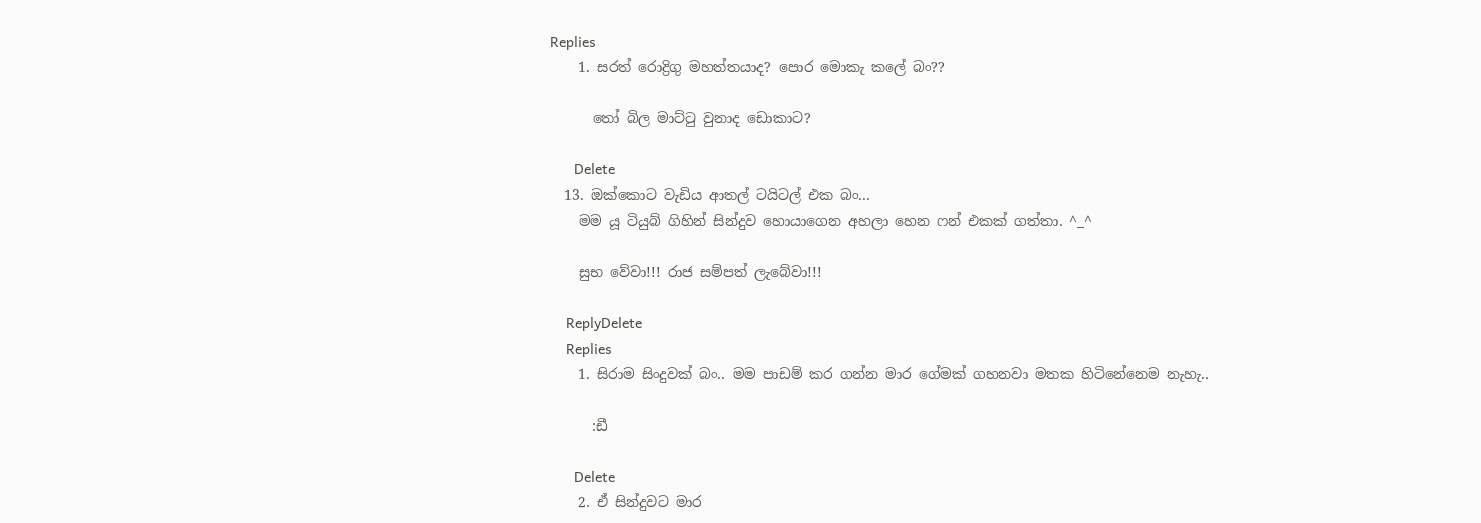Replies
    1. සරත් රොද්‍රිගු මහත්තයාද? පොර මොකැ කලේ බං??

      තෝ බිල මාට්ටු වුනාද ඩොකාට?

      Delete
  13. ඔක්කොට වැඩිය ආතල් ටයිටල් එක බං...
    මම යූ ටියුබ් ගිහින් සින්දුව හොයාගෙන අහලා හෙන ෆන් එකක් ගත්තා. ^_^

    සුභ වේවා!!! රාජ සම්පත් ලැබේවා!!!

    ReplyDelete
    Replies
    1. සිරාම සිංදුවක් බං.. මම පාඩම් කර ගන්න මාර ගේමක් ගහනවා මතක හිටිනේනෙම නැහැ..

      :ඩී

      Delete
    2. ඒ සින්දුවට මාර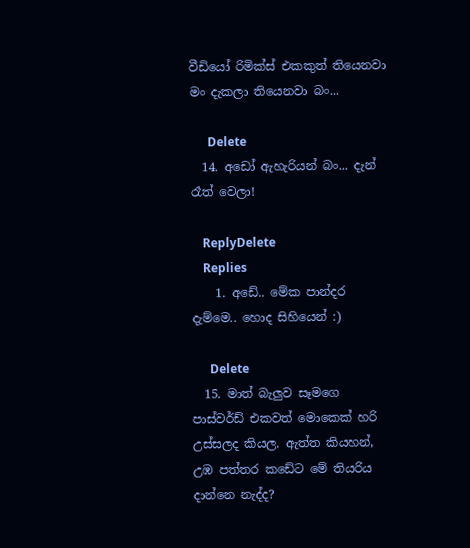වීඩියෝ රිමික්ස් එකකුත් තියෙනවා මං දැකලා තියෙනවා බං...

      Delete
  14. අඩෝ ඇහැරියන් බං... දැන් රෑත් වෙලා!

    ReplyDelete
    Replies
    1. අඩේ.. මේක පාන්දර දැම්මෙ.. හොද සිහියෙන් :)

      Delete
  15. මාත් බැලුව සෑමගෙ පාස්වර්ඩ් එකවත් මොකෙක් හරි උස්සලද කියල. ඇත්ත කියහන්, උඹ පත්තර කඩේට මේ තියරිය දාන්නෙ නැද්ද?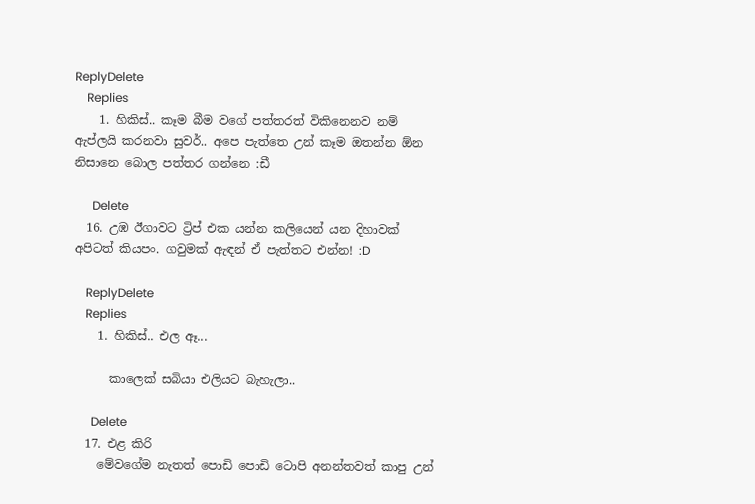ReplyDelete
    Replies
    1. හිකිස්.. කෑම බීම වගේ පත්තරත් විකිනෙනව නම් ඇප්ලයි කරනවා සුවර්.. අපෙ පැත්තෙ උන් කෑම ඔතන්න ඕන නිසානෙ බොල පත්තර ගන්නෙ :ඩී

      Delete
  16. උඹ ඊගාවට ට්‍රිප් එක යන්න කලියෙන් යන දිහාවක් අපිටත් කියපං. ගවුමක් ඇඳන් ඒ පැත්තට එන්න! :D

    ReplyDelete
    Replies
    1. හිකිස්.. එල ඈ...

      කාලෙක් සබියා එලියට බැහැලා..

      Delete
  17. එළ කිරි
    මේවගේම නැතත් පොඩි පොඩි ටොපි අනන්තවත් කාපු උන්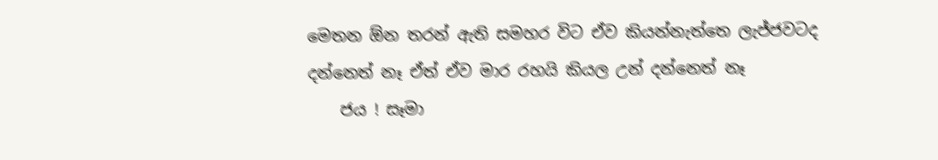මෙතන ඕන තරන් ඇති සමහර විට ඒව කියන්නැත්තෙ ලැජ්ජවටද දන්නෙත් නෑ ඒත් ඒව මාර රහයි කියල උන් දන්නෙත් නෑ
    ජය ! සෑමා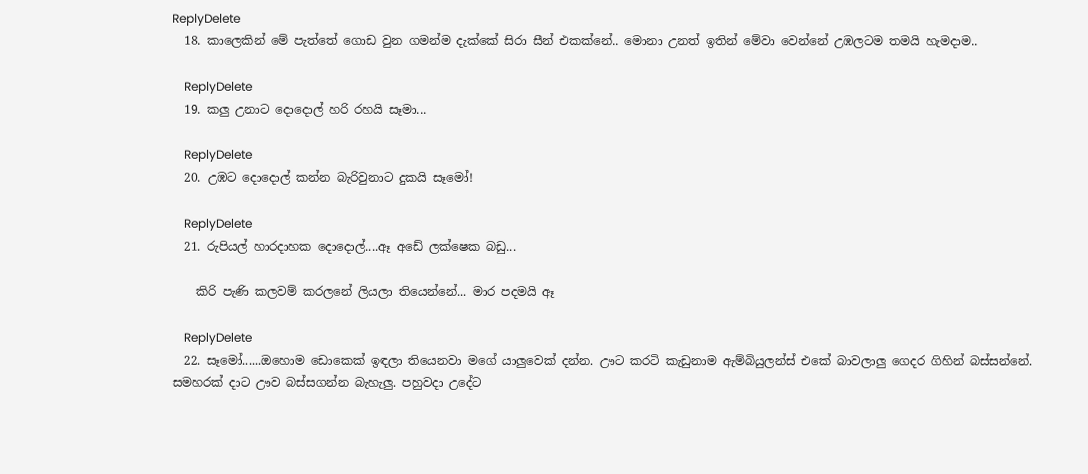ReplyDelete
  18. කාලෙකින් මේ පැත්තේ ගොඩ වුන ගමන්ම දැක්කේ සිරා සීන් එකක්නේ.. මොනා උනත් ඉතින් මේවා වෙන්නේ උඹලටම තමයි හැමදාම..

    ReplyDelete
  19. කලු උනාට දොදොල් හරි රහයි සෑමා...

    ReplyDelete
  20. උඹට දොදොල් කන්න බැරිවුනාට දුකයි සෑමෝ!

    ReplyDelete
  21. රුපියල් හාරදාහක දොදොල්....ඈ අඩේ ලක්ෂෙක බඩු...

    කිරි පැණි කලවම් කරලනේ ලියලා තියෙන්නේ... මාර පදමයි ඈ

    ReplyDelete
  22. සෑමෝ......ඔහොම ඩොකෙක් ඉඳලා තියෙනවා මගේ යාලුවෙක් දන්න. ඌට කරටි කැඩුනාම ඇම්බියුලන්ස් එකේ බාවලාලු ගෙදර ගිහින් බස්සන්නේ. සමහරක් දාට ඌව බස්සගන්න බැහැලු. පහුවදා උදේට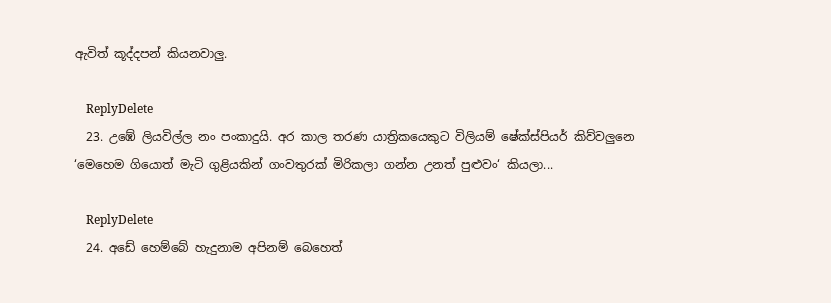ඇවිත් කූද්දපන් කියනවාලු.

    ReplyDelete
  23. උඹේ ලියවිල්ල නං පංකාදුයි. අර කාල තරණ යාත්‍රිකයෙකුට විලියම් ෂේක්ස්පියර් කිව්වලුනෙ ‘මෙහෙම ගියොත් මැටි ගුළියකින් ගංවතුරක් මිරිකලා ගන්න උනත් පුළුවං‘ කියලා...

    ReplyDelete
  24. අඩේ හෙම්බේ හැදුනාම අපිනම් බෙහෙත්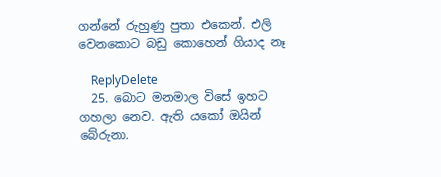ගන්නේ රුහුණු පුතා එකෙන්. එලි වෙනකොට බඩු කොහෙන් ගියාද නෑ

    ReplyDelete
  25. බොට මනමාල විසේ ඉහට ගහලා නෙව. ඇති යකෝ ඔයින් බේරුනා.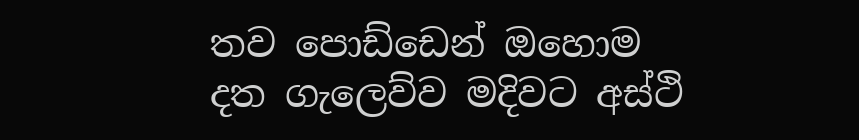තව පොඩ්ඩෙන් ඔහොම දත ගැලෙව්ව මදිවට අස්ථි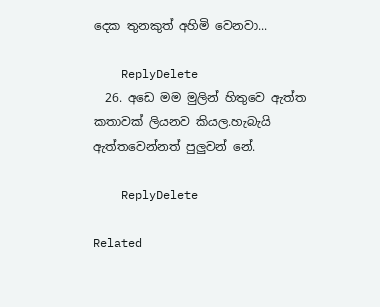දෙක තුනකුත් අහිමි වෙනවා...

    ReplyDelete
  26. අඩෙ මම මුලින් හිතුවෙ ඇත්ත කතාවක් ලියනව කියල.හැබැයි ඇත්තවෙන්නත් පුලුවන් නේ.

    ReplyDelete

Related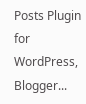Posts Plugin for WordPress, Blogger...